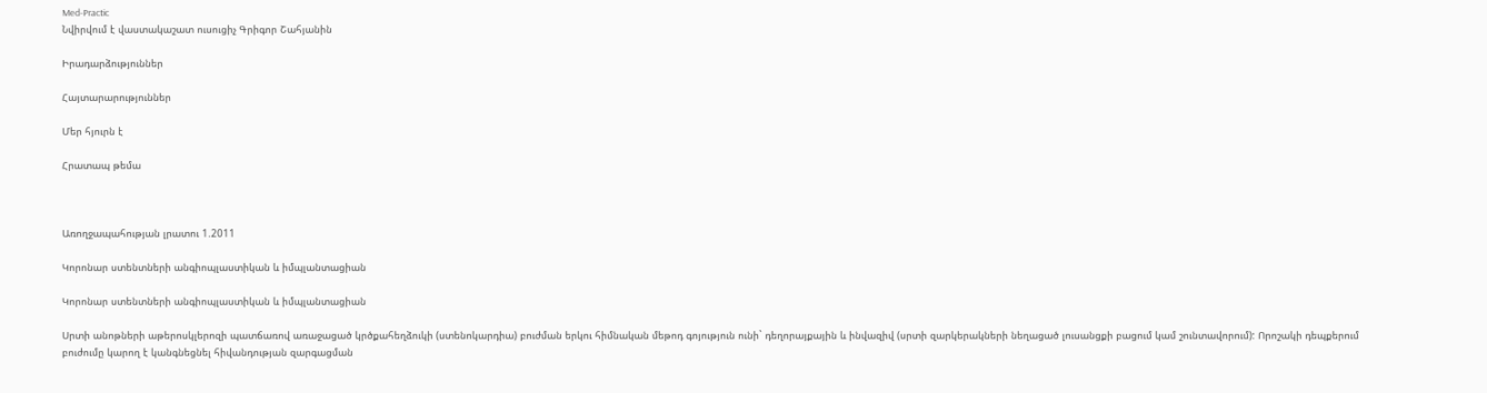Med-Practic
Նվիրվում է վաստակաշատ ուսուցիչ Գրիգոր Շահյանին

Իրադարձություններ

Հայտարարություններ

Մեր հյուրն է

Հրատապ թեմա



Առողջապահության լրատու 1.2011

Կորոնար ստենտների անգիոպլաստիկան և իմպլանտացիան

Կորոնար ստենտների անգիոպլաստիկան և իմպլանտացիան

Սրտի անոթների աթերոսկլերոզի պատճառով առաջացած կրծքահեղձուկի (ստենոկարդիա) բուժման երկու հիմնական մեթոդ գոյություն ունի` դեղորայքային և ինվազիվ (սրտի զարկերակների նեղացած լուսանցքի բացում կամ շունտավորում): Որոշակի դեպքերում բուժումը կարող է կանգնեցնել հիվանդության զարգացման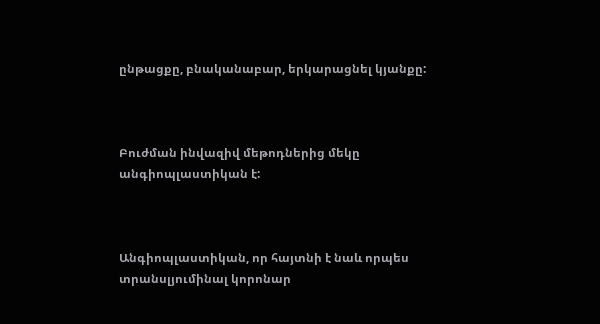ընթացքը, բնականաբար, երկարացնել կյանքը:



Բուժման ինվազիվ մեթոդներից մեկը անգիոպլաստիկան է:



Անգիոպլաստիկան, որ հայտնի է նաև որպես տրանսլյումինալ կորոնար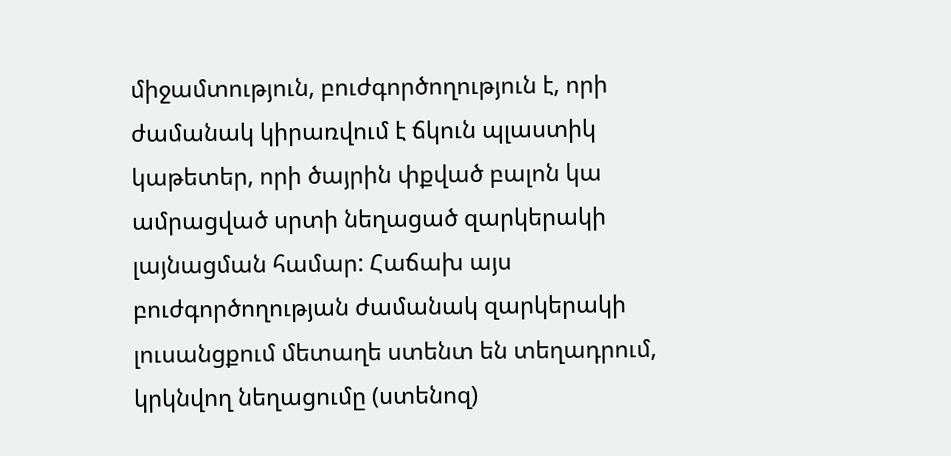միջամտություն, բուժգործողություն է, որի ժամանակ կիրառվում է ճկուն պլաստիկ կաթետեր, որի ծայրին փքված բալոն կա ամրացված սրտի նեղացած զարկերակի լայնացման համար: Հաճախ այս բուժգործողության ժամանակ զարկերակի լուսանցքում մետաղե ստենտ են տեղադրում, կրկնվող նեղացումը (ստենոզ)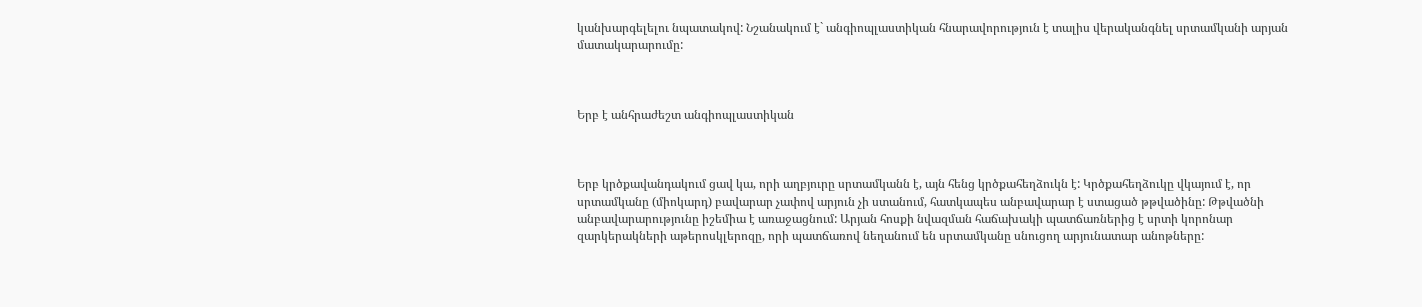կանխարգելելու նպատակով: Նշանակում է` անգիոպլաստիկան հնարավորություն է տալիս վերականգնել սրտամկանի արյան մատակարարումը:



Երբ է անհրաժեշտ անգիոպլաստիկան



Երբ կրծքավանդակում ցավ կա, որի աղբյուրը սրտամկանն է, այն հենց կրծքահեղձուկն է: Կրծքահեղձուկը վկայում է, որ սրտամկանը (միոկարդ) բավարար չափով արյուն չի ստանում, հատկապես անբավարար է ստացած թթվածինը: Թթվածնի անբավարարությունը իշեմիա է առաջացնում: Արյան հոսքի նվազման հաճախակի պատճառներից է սրտի կորոնար զարկերակների աթերոսկլերոզը, որի պատճառով նեղանում են սրտամկանը սնուցող արյունատար անոթները: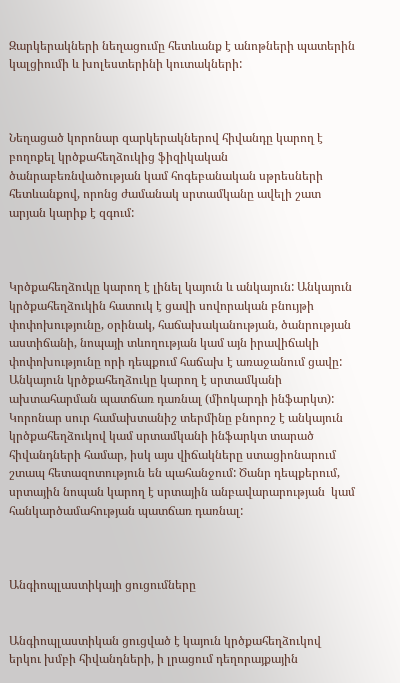Զարկերակների նեղացումը հետևանք է անոթների պատերին կալցիումի և խոլեստերինի կուտակների:



Նեղացած կորոնար զարկերակներով հիվանդը կարող է բողոքել կրծքահեղձուկից ֆիզիկական ծանրաբեռնվածության կամ հոգեբանական սթրեսների հետևանքով, որոնց ժամանակ սրտամկանը ավելի շատ արյան կարիք է զգում:



Կրծքահեղձուկը կարող է լինել կայուն և անկայուն: Անկայուն կրծքահեղձուկին հատուկ է ցավի սովորական բնույթի փոփոխությունը, օրինակ, հաճախականության, ծանրության աստիճանի, նոպայի տևողության կամ այն իրավիճակի փոփոխությունը որի դեպքում հաճախ է առաջանում ցավը:  Անկայուն կրծքահեղձուկը կարող է սրտամկանի ախտահարման պատճառ դառնալ (միոկարդի ինֆարկտ): Կորոնար սուր համախտանիշ տերմինը բնորոշ է անկայուն կրծքահեղձուկով կամ սրտամկանի ինֆարկտ տարած հիվանդների համար, իսկ այս վիճակները ստացիոնարում շտապ հետազոտություն են պահանջում: Ծանր դեպքերում, սրտային նոպան կարող է սրտային անբավարարության  կամ հանկարծամահության պատճառ դառնալ:



Անգիոպլաստիկայի ցուցումները


Անգիոպլաստիկան ցուցված է կայուն կրծքահեղձուկով  երկու խմբի հիվանդների, ի լրացում դեղորայքային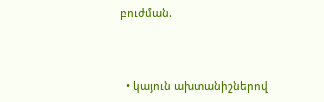բուժման.



  • կայուն ախտանիշներով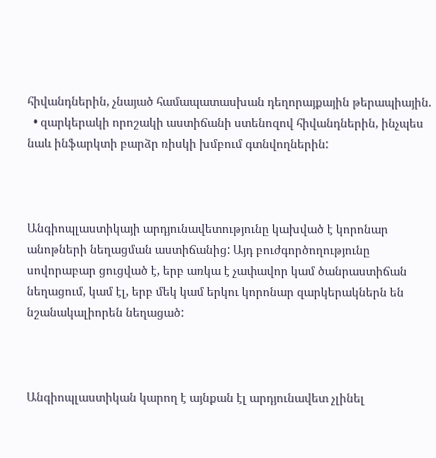հիվանդներին, չնայած համապատասխան դեղորայքային թերապիային.
  • զարկերակի որոշակի աստիճանի ստենոզով հիվանդներին, ինչպես նաև ինֆարկտի բարձր ռիսկի խմբում գտնվողներին:



Անգիոպլաստիկայի արդյունավետությունը կախված է կորոնար անոթների նեղացման աստիճանից: Այդ բուժգործողությունը սովորաբար ցուցված է, երբ առկա է չափավոր կամ ծանրաստիճան նեղացում, կամ էլ, երբ մեկ կամ երկու կորոնար զարկերակներն են նշանակալիորեն նեղացած:



Անգիոպլաստիկան կարող է այնքան էլ արդյունավետ չլինել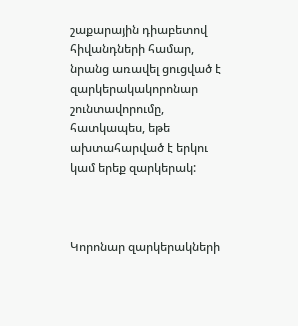շաքարային դիաբետով հիվանդների համար, նրանց առավել ցուցված է զարկերակակորոնար շունտավորումը, հատկապես, եթե ախտահարված է երկու կամ երեք զարկերակ:



Կորոնար զարկերակների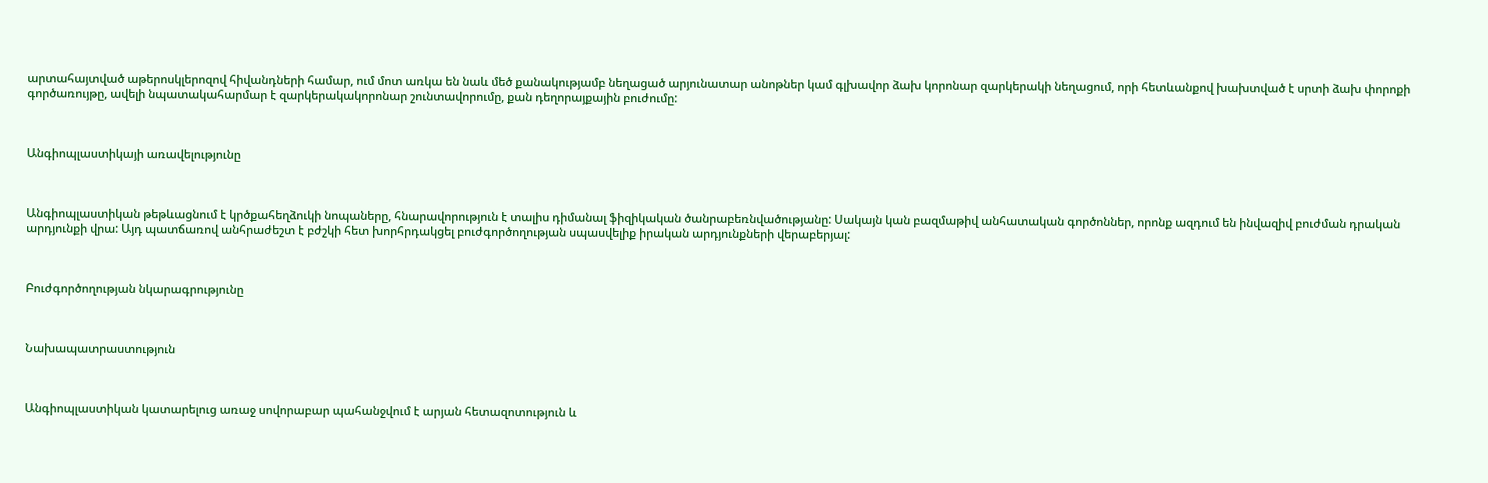արտահայտված աթերոսկլերոզով հիվանդների համար, ում մոտ առկա են նաև մեծ քանակությամբ նեղացած արյունատար անոթներ կամ գլխավոր ձախ կորոնար զարկերակի նեղացում, որի հետևանքով խախտված է սրտի ձախ փորոքի գործառույթը, ավելի նպատակահարմար է զարկերակակորոնար շունտավորումը, քան դեղորայքային բուժումը:



Անգիոպլաստիկայի առավելությունը



Անգիոպլաստիկան թեթևացնում է կրծքահեղձուկի նոպաները, հնարավորություն է տալիս դիմանալ ֆիզիկական ծանրաբեռնվածությանը: Սակայն կան բազմաթիվ անհատական գործոններ, որոնք ազդում են ինվազիվ բուժման դրական արդյունքի վրա: Այդ պատճառով անհրաժեշտ է բժշկի հետ խորհրդակցել բուժգործողության սպասվելիք իրական արդյունքների վերաբերյալ:



Բուժգործողության նկարագրությունը



Նախապատրաստություն



Անգիոպլաստիկան կատարելուց առաջ սովորաբար պահանջվում է արյան հետազոտություն և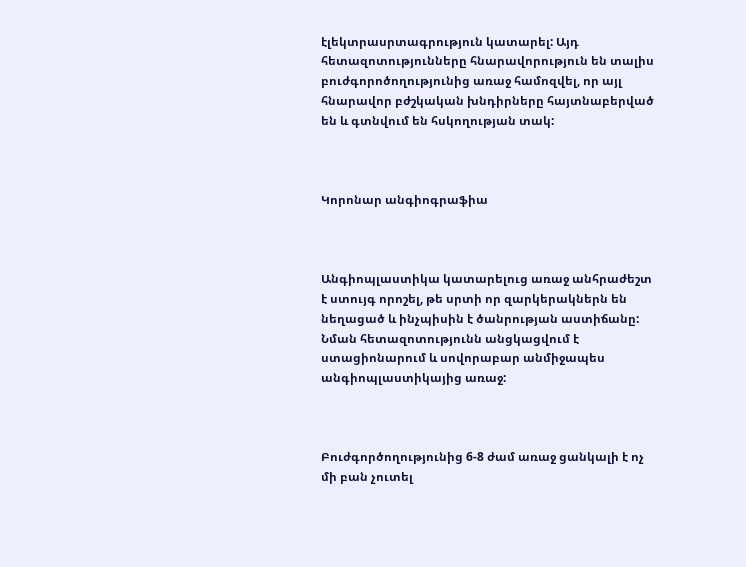էլեկտրասրտագրություն կատարել: Այդ հետազոտությունները հնարավորություն են տալիս բուժգորոծողությունից առաջ համոզվել, որ այլ հնարավոր բժշկական խնդիրները հայտնաբերված են և գտնվում են հսկողության տակ:



Կորոնար անգիոգրաֆիա



Անգիոպլաստիկա կատարելուց առաջ անհրաժեշտ է ստույգ որոշել, թե սրտի որ զարկերակներն են նեղացած և ինչպիսին է ծանրության աստիճանը: Նման հետազոտությունն անցկացվում է ստացիոնարում և սովորաբար անմիջապես անգիոպլաստիկայից առաջ:



Բուժգործողությունից 6-8 ժամ առաջ ցանկալի է ոչ մի բան չուտել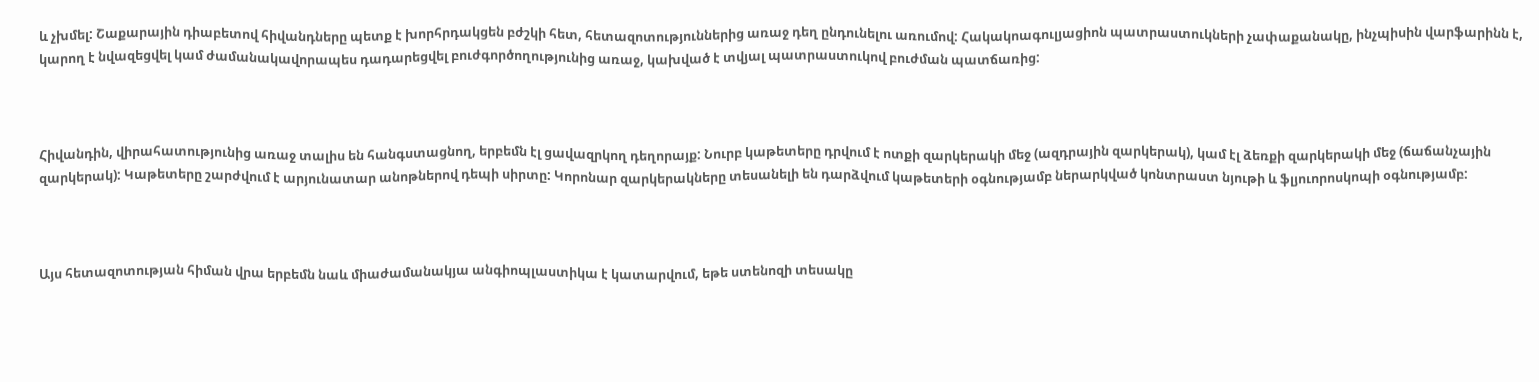և չխմել: Շաքարային դիաբետով հիվանդները պետք է խորհրդակցեն բժշկի հետ, հետազոտություններից առաջ դեղ ընդունելու առումով: Հակակոագուլյացիոն պատրաստուկների չափաքանակը, ինչպիսին վարֆարինն է, կարող է նվազեցվել կամ ժամանակավորապես դադարեցվել բուժգործողությունից առաջ, կախված է տվյալ պատրաստուկով բուժման պատճառից:



Հիվանդին, վիրահատությունից առաջ տալիս են հանգստացնող, երբեմն էլ ցավազրկող դեղորայք: Նուրբ կաթետերը դրվում է ոտքի զարկերակի մեջ (ազդրային զարկերակ), կամ էլ ձեռքի զարկերակի մեջ (ճաճանչային զարկերակ): Կաթետերը շարժվում է արյունատար անոթներով դեպի սիրտը: Կորոնար զարկերակները տեսանելի են դարձվում կաթետերի օգնությամբ ներարկված կոնտրաստ նյութի և ֆլյուորոսկոպի օգնությամբ:



Այս հետազոտության հիման վրա երբեմն նաև միաժամանակյա անգիոպլաստիկա է կատարվում, եթե ստենոզի տեսակը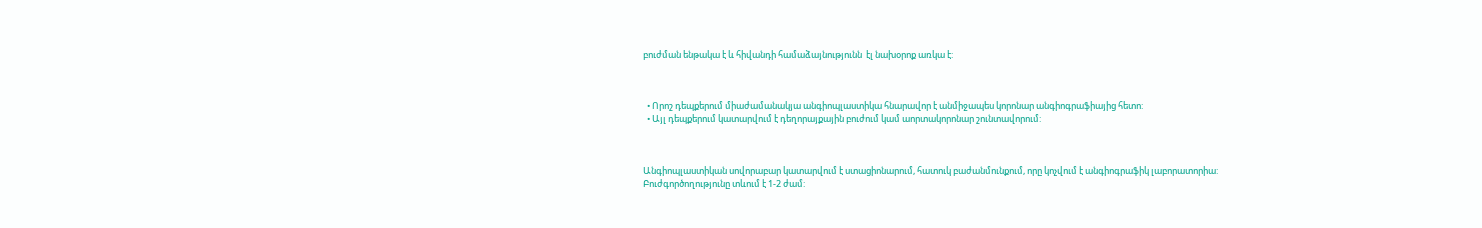բուժման ենթակա է և հիվանդի համաձայնությունն  էլ նախօրոք առկա է:



  • Որոշ դեպքերում միաժամանակյա անգիոպլաստիկա հնարավոր է անմիջապես կորոնար անգիոգրաֆիայից հետո:
  • Այլ դեպքերում կատարվում է դեղորայքային բուժում կամ աորտակորոնար շունտավորում:



Անգիոպլաստիկան սովորաբար կատարվում է ստացիոնարում, հատուկ բաժանմունքում, որը կոչվում է անգիոգրաֆիկ լաբորատորիա: Բուժգործողությունը տևում է 1-2 ժամ: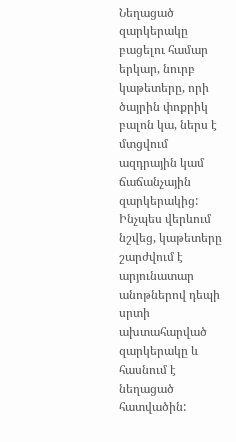Նեղացած զարկերակը բացելու համար երկար, նուրբ կաթետերը, որի ծայրին փոքրիկ բալոն կա, ներս է մտցվում ազդրային կամ ճաճանչային զարկերակից: Ինչպես վերևում նշվեց, կաթետերը շարժվում է արյունատար անոթներով դեպի սրտի ախտահարված զարկերակը և հասնում է նեղացած հատվածին: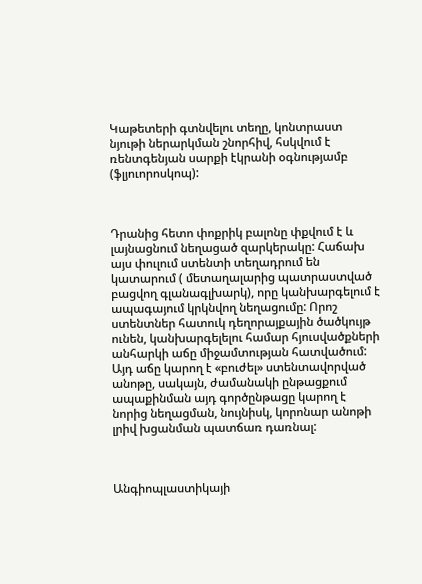Կաթետերի գտնվելու տեղը, կոնտրաստ նյութի ներարկման շնորհիվ, հսկվում է ռենտգենյան սարքի էկրանի օգնությամբ (ֆլյուորոսկոպ):



Դրանից հետո փոքրիկ բալոնը փքվում է և լայնացնում նեղացած զարկերակը: Հաճախ այս փուլում ստենտի տեղադրում են կատարում ( մետաղալարից պատրաստված բացվող գլանագլխարկ), որը կանխարգելում է ապագայում կրկնվող նեղացումը: Որոշ ստենտներ հատուկ դեղորայքային ծածկույթ ունեն, կանխարգելելու համար հյուսվածքների անհարկի աճը միջամտության հատվածում: Այդ աճը կարող է «բուժել» ստենտավորված անոթը, սակայն, ժամանակի ընթացքում ապաքինման այդ գործընթացը կարող է նորից նեղացման, նույնիսկ, կորոնար անոթի լրիվ խցանման պատճառ դառնալ:



Անգիոպլաստիկայի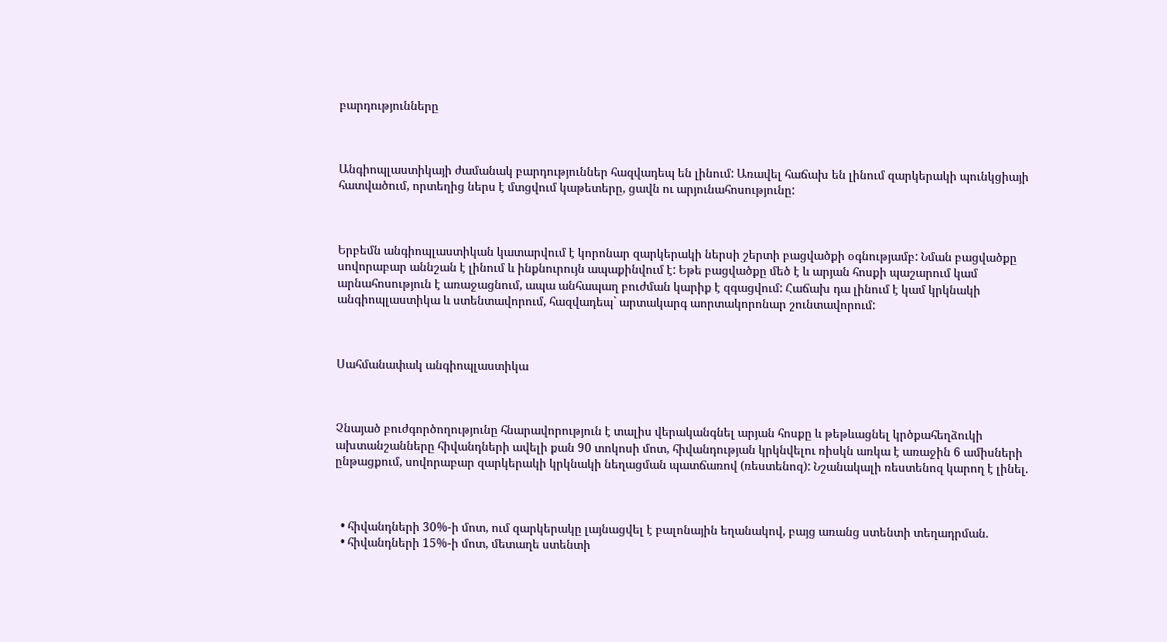բարդությունները



Անգիոպլաստիկայի ժամանակ բարդություններ հազվադեպ են լինում: Առավել հաճախ են լինում զարկերակի պունկցիայի հատվածում, որտեղից ներս է մտցվում կաթետերը, ցավն ու արյունահոսությունը:



Երբեմն անգիոպլաստիկան կատարվում է կորոնար զարկերակի ներսի շերտի բացվածքի օգնությամբ: Նման բացվածքը սովորաբար աննշան է լինում և ինքնուրույն ապաքինվում է: Եթե բացվածքը մեծ է և արյան հոսքի պաշարում կամ արնահոսություն է առաջացնում, ապա անհապաղ բուժման կարիք է զգացվում: Հաճախ դա լինում է կամ կրկնակի անգիոպլաստիկա և ստենտավորում, հազվադեպ` արտակարգ աորտակորոնար շունտավորում:



Սահմանափակ անգիոպլաստիկա



Չնայած բուժգործողությունը հնարավորություն է տալիս վերականգնել արյան հոսքը և թեթևացնել կրծքահեղձուկի ախտանշանները հիվանդների ավելի քան 90 տոկոսի մոտ, հիվանդության կրկնվելու ռիսկն առկա է առաջին 6 ամիսների ընթացքում, սովորաբար զարկերակի կրկնակի նեղացման պատճառով (ռեստենոզ): Նշանակալի ռեստենոզ կարող է լինել.



  • հիվանդների 30%-ի մոտ, ում զարկերակը լայնացվել է բալոնային եղանակով, բայց առանց ստենտի տեղադրման.
  • հիվանդների 15%-ի մոտ, մետաղե ստենտի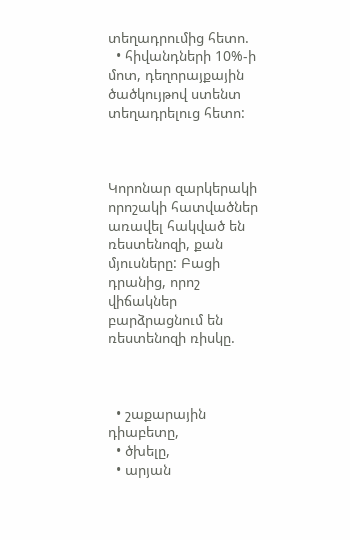տեղադրումից հետո.
  • հիվանդների 10%-ի մոտ, դեղորայքային ծածկույթով ստենտ տեղադրելուց հետո:



Կորոնար զարկերակի որոշակի հատվածներ առավել հակված են ռեստենոզի, քան մյուսները: Բացի դրանից, որոշ վիճակներ բարձրացնում են ռեստենոզի ռիսկը.



  • շաքարային դիաբետը,
  • ծխելը,
  • արյան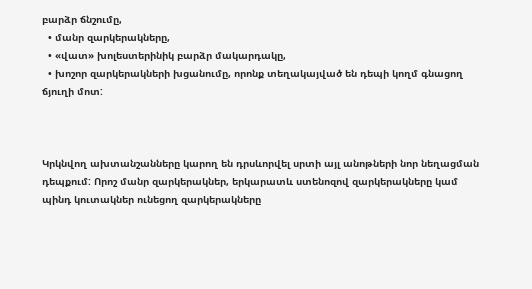բարձր ճնշումը,
  • մանր զարկերակները,
  • «վատ» խոլեստերինիկ բարձր մակարդակը,
  • խոշոր զարկերակների խցանումը, որոնք տեղակայված են դեպի կողմ գնացող ճյուղի մոտ:



Կրկնվող ախտանշանները կարող են դրսևորվել սրտի այլ անոթների նոր նեղացման դեպքում: Որոշ մանր զարկերակներ, երկարատև ստենոզով զարկերակները կամ պինդ կուտակներ ունեցող զարկերակները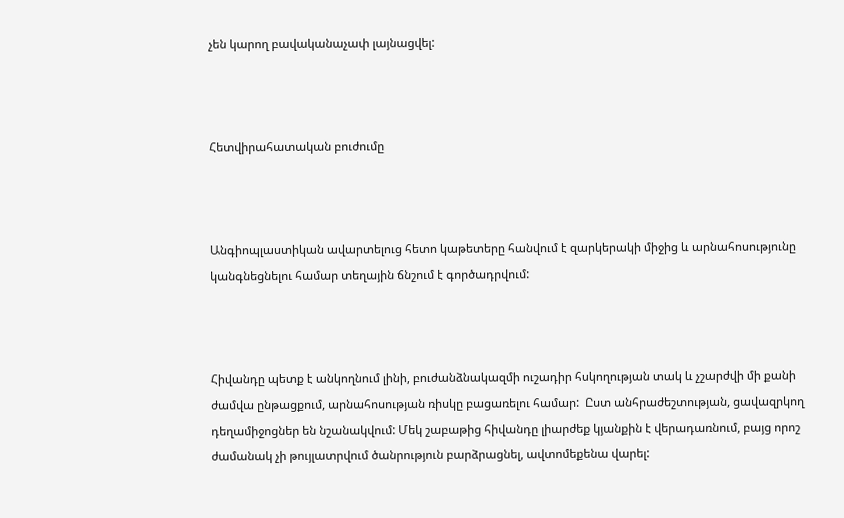չեն կարող բավականաչափ լայնացվել:



Հետվիրահատական բուժումը



Անգիոպլաստիկան ավարտելուց հետո կաթետերը հանվում է զարկերակի միջից և արնահոսությունը կանգնեցնելու համար տեղային ճնշում է գործադրվում:



Հիվանդը պետք է անկողնում լինի, բուժանձնակազմի ուշադիր հսկողության տակ և չշարժվի մի քանի ժամվա ընթացքում, արնահոսության ռիսկը բացառելու համար:  Ըստ անհրաժեշտության, ցավազրկող դեղամիջոցներ են նշանակվում: Մեկ շաբաթից հիվանդը լիարժեք կյանքին է վերադառնում, բայց որոշ ժամանակ չի թույլատրվում ծանրություն բարձրացնել, ավտոմեքենա վարել: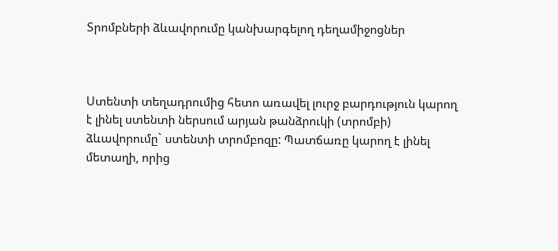Տրոմբների ձևավորումը կանխարգելող դեղամիջոցներ



Ստենտի տեղադրումից հետո առավել լուրջ բարդություն կարող է լինել ստենտի ներսում արյան թանձրուկի (տրոմբի) ձևավորումը` ստենտի տրոմբոզը: Պատճառը կարող է լինել մետաղի, որից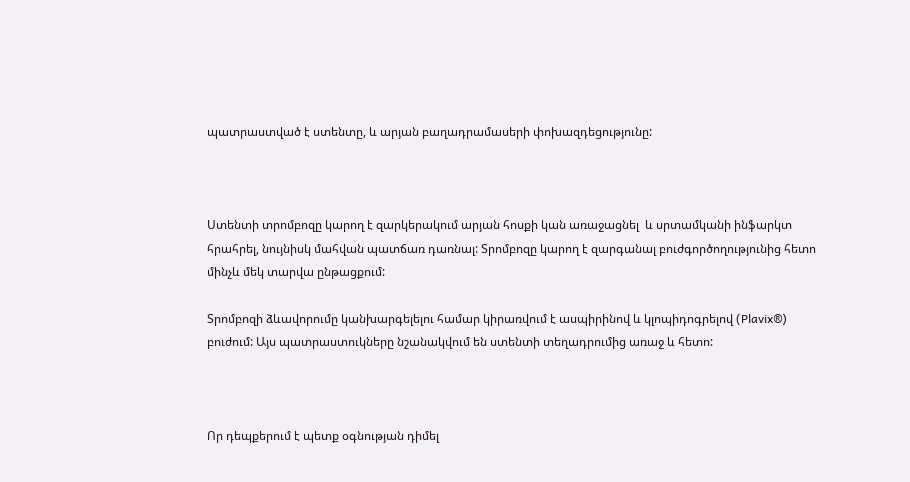պատրաստված է ստենտը, և արյան բաղադրամասերի փոխազդեցությունը:



Ստենտի տրոմբոզը կարող է զարկերակում արյան հոսքի կան առաջացնել  և սրտամկանի ինֆարկտ հրահրել, նույնիսկ մահվան պատճառ դառնալ: Տրոմբոզը կարող է զարգանալ բուժգործողությունից հետո մինչև մեկ տարվա ընթացքում:

Տրոմբոզի ձևավորումը կանխարգելելու համար կիրառվում է ասպիրինով և կլոպիդոգրելով (Plavix®) բուժում: Այս պատրաստուկները նշանակվում են ստենտի տեղադրումից առաջ և հետո:



Որ դեպքերում է պետք օգնության դիմել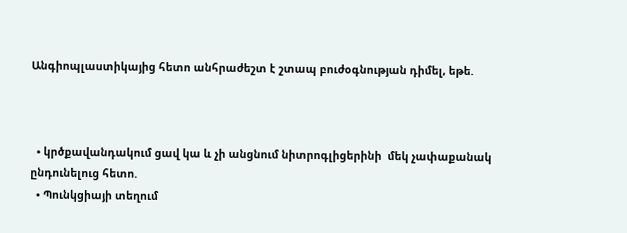Անգիոպլաստիկայից հետո անհրաժեշտ է շտապ բուժօգնության դիմել, եթե.



  • կրծքավանդակում ցավ կա և չի անցնում նիտրոգլիցերինի  մեկ չափաքանակ ընդունելուց հետո.
  • Պունկցիայի տեղում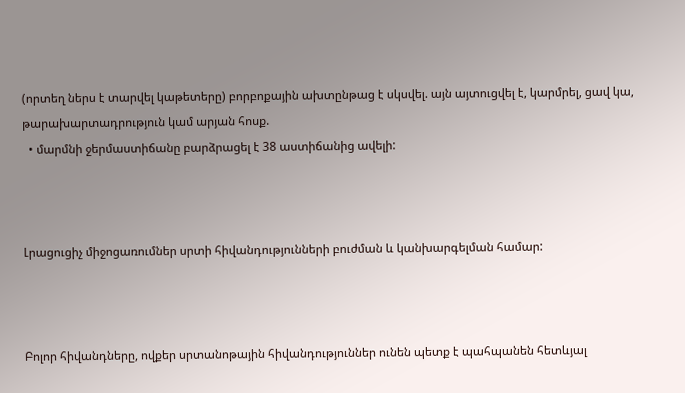(որտեղ ներս է տարվել կաթետերը) բորբոքային ախտընթաց է սկսվել. այն այտուցվել է, կարմրել, ցավ կա, թարախարտադրություն կամ արյան հոսք.
  • մարմնի ջերմաստիճանը բարձրացել է 38 աստիճանից ավելի:



Լրացուցիչ միջոցառումներ սրտի հիվանդությունների բուժման և կանխարգելման համար:



Բոլոր հիվանդները, ովքեր սրտանոթային հիվանդություններ ունեն պետք է պահպանեն հետևյալ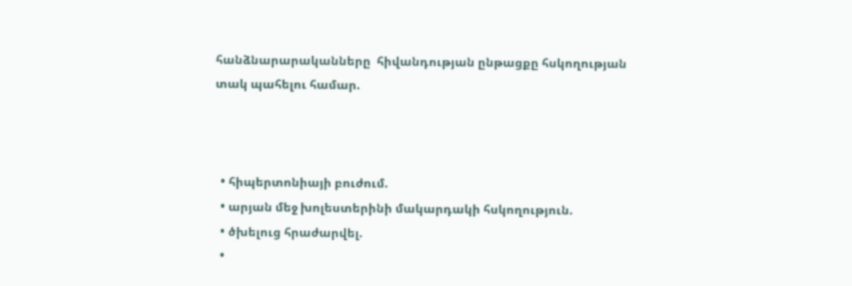հանձնարարականները  հիվանդության ընթացքը հսկողության տակ պահելու համար.



  • հիպերտոնիայի բուժում.
  • արյան մեջ խոլեստերինի մակարդակի հսկողություն.
  • ծխելուց հրաժարվել.
  •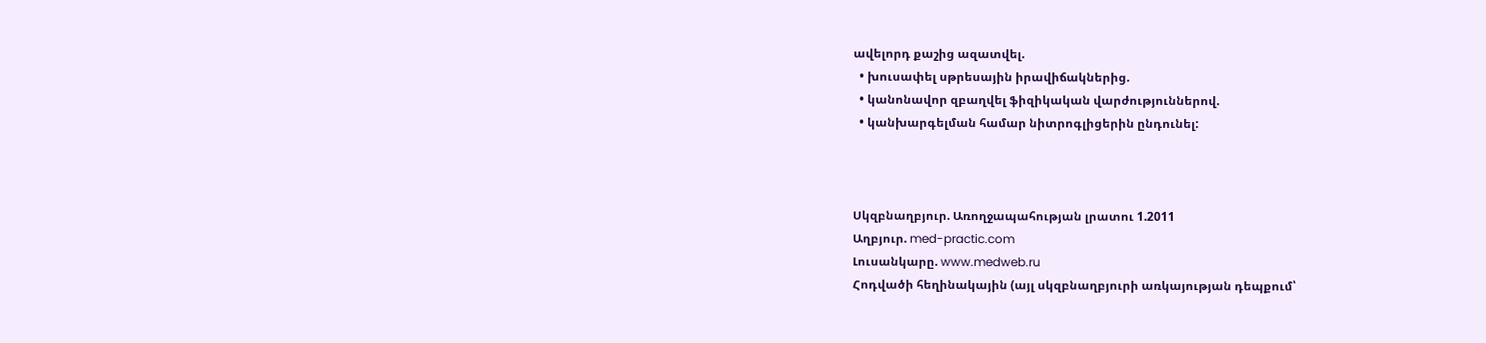ավելորդ քաշից ազատվել.
  • խուսափել սթրեսային իրավիճակներից.
  • կանոնավոր զբաղվել ֆիզիկական վարժություններով.
  • կանխարգելման համար նիտրոգլիցերին ընդունել:



Սկզբնաղբյուր. Առողջապահության լրատու 1.2011
Աղբյուր. med-practic.com
Լուսանկարը. www.medweb.ru
Հոդվածի հեղինակային (այլ սկզբնաղբյուրի առկայության դեպքում՝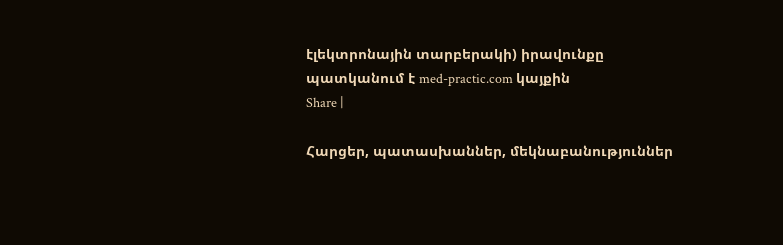էլեկտրոնային տարբերակի) իրավունքը պատկանում է med-practic.com կայքին
Share |

Հարցեր, պատասխաններ, մեկնաբանություններ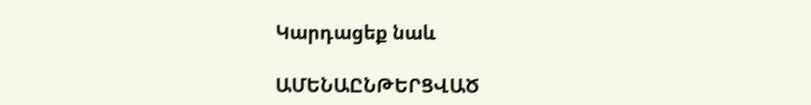Կարդացեք նաև

ԱՄԵՆԱԸՆԹԵՐՑՎԱԾ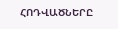ՀՈԴՎԱԾՆԵՐԸ